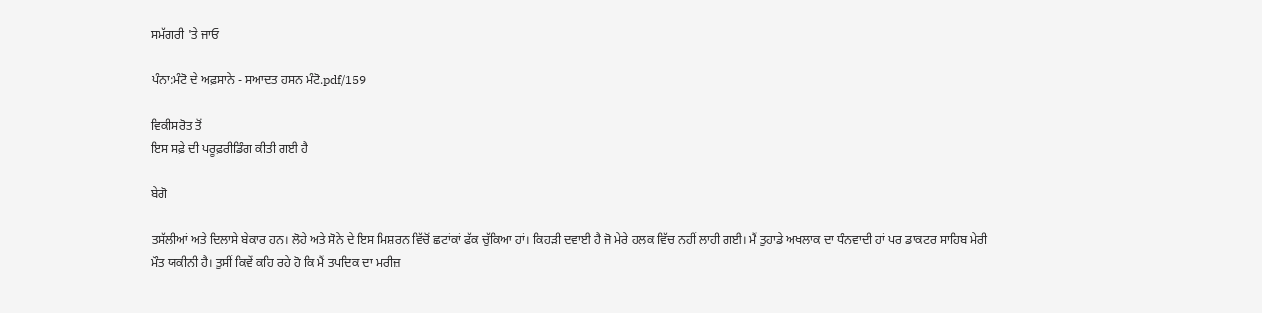ਸਮੱਗਰੀ 'ਤੇ ਜਾਓ

ਪੰਨਾ:ਮੰਟੋ ਦੇ ਅਫ਼ਸਾਨੇ - ਸਆਦਤ ਹਸਨ ਮੰਟੋ.pdf/159

ਵਿਕੀਸਰੋਤ ਤੋਂ
ਇਸ ਸਫ਼ੇ ਦੀ ਪਰੂਫ਼ਰੀਡਿੰਗ ਕੀਤੀ ਗਈ ਹੈ

ਬੇਗੋ

ਤਸੱਲੀਆਂ ਅਤੇ ਦਿਲਾਸੇ ਬੇਕਾਰ ਹਨ। ਲੋਹੇ ਅਤੇ ਸੋਨੇ ਦੇ ਇਸ ਮਿਸ਼ਰਨ ਵਿੱਚੋਂ ਛਟਾਂਕਾਂ ਫੱਕ ਚੁੱਕਿਆ ਹਾਂ। ਕਿਹੜੀ ਦਵਾਈ ਹੈ ਜੋ ਮੇਰੇ ਹਲਕ ਵਿੱਚ ਨਹੀਂ ਲਾਹੀ ਗਈ। ਮੈਂ ਤੁਹਾਡੇ ਅਖਲਾਕ ਦਾ ਧੰਨਵਾਦੀ ਹਾਂ ਪਰ ਡਾਕਟਰ ਸਾਹਿਬ ਮੇਰੀ ਮੌਤ ਯਕੀਨੀ ਹੈ। ਤੁਸੀਂ ਕਿਵੇਂ ਕਹਿ ਰਹੇ ਹੋ ਕਿ ਮੈਂ ਤਪਦਿਕ ਦਾ ਮਰੀਜ਼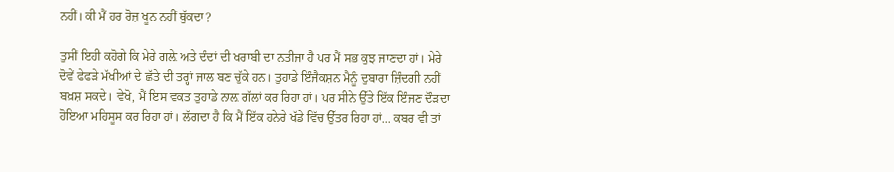ਨਹੀਂ। ਕੀ ਮੈਂ ਹਰ ਰੋਜ਼ ਖੂਨ ਨਹੀਂ ਥੁੱਕਦਾ?

ਤੁਸੀਂ ਇਹੀ ਕਹੋਗੇ ਕਿ ਮੇਰੇ ਗਲ਼ੇ ਅਤੇ ਦੰਦਾਂ ਦੀ ਖਰਾਬੀ ਦਾ ਨਤੀਜਾ ਹੈ ਪਰ ਮੈਂ ਸਭ ਕੁਝ ਜਾਣਦਾ ਹਾਂ। ਮੇਰੇ ਦੋਵੇਂ ਫੇਫੜੇ ਮੱਖੀਆਂ ਦੇ ਛੱਤੇ ਦੀ ਤਰ੍ਹਾਂ ਜਾਲ ਬਣ ਚੁੱਕੇ ਹਨ। ਤੁਹਾਡੇ ਇੰਜੈਕਸ਼ਨ ਮੈਨੂੰ ਦੁਬਾਰਾ ਜ਼ਿੰਦਗੀ ਨਹੀਂ ਬਖ਼ਸ਼ ਸਕਦੇ। ਵੇਖੋ, ਮੈਂ ਇਸ ਵਕਤ ਤੁਹਾਡੇ ਨਾਲ਼ ਗੱਲਾਂ ਕਰ ਰਿਹਾ ਹਾਂ। ਪਰ ਸੀਨੇ ਉੱਤੇ ਇੱਕ ਇੰਜਣ ਦੌੜਦਾ ਹੋਇਆ ਮਹਿਸੂਸ ਕਰ ਰਿਹਾ ਹਾਂ। ਲੱਗਦਾ ਹੈ ਕਿ ਮੈਂ ਇੱਕ ਹਨੇਰੇ ਖੱਡੇ ਵਿੱਚ ਉੱਤਰ ਰਿਹਾ ਹਾਂ... ਕਬਰ ਵੀ ਤਾਂ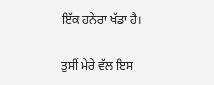ਇੱਕ ਹਨੇਰਾ ਖੱਡਾ ਹੈ।

ਤੁਸੀਂ ਮੇਰੇ ਵੱਲ ਇਸ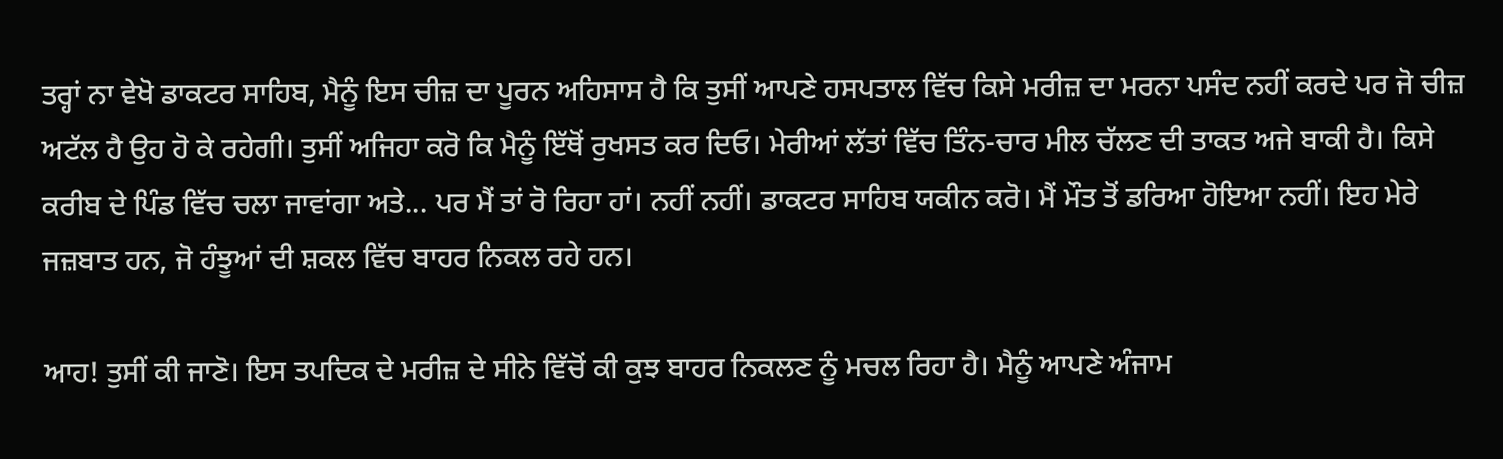ਤਰ੍ਹਾਂ ਨਾ ਵੇਖੋ ਡਾਕਟਰ ਸਾਹਿਬ, ਮੈਨੂੰ ਇਸ ਚੀਜ਼ ਦਾ ਪੂਰਨ ਅਹਿਸਾਸ ਹੈ ਕਿ ਤੁਸੀਂ ਆਪਣੇ ਹਸਪਤਾਲ ਵਿੱਚ ਕਿਸੇ ਮਰੀਜ਼ ਦਾ ਮਰਨਾ ਪਸੰਦ ਨਹੀਂ ਕਰਦੇ ਪਰ ਜੋ ਚੀਜ਼ ਅਟੱਲ ਹੈ ਉਹ ਹੋ ਕੇ ਰਹੇਗੀ। ਤੁਸੀਂ ਅਜਿਹਾ ਕਰੋ ਕਿ ਮੈਨੂੰ ਇੱਥੋਂ ਰੁਖਸਤ ਕਰ ਦਿਓ। ਮੇਰੀਆਂ ਲੱਤਾਂ ਵਿੱਚ ਤਿੰਨ-ਚਾਰ ਮੀਲ ਚੱਲਣ ਦੀ ਤਾਕਤ ਅਜੇ ਬਾਕੀ ਹੈ। ਕਿਸੇ ਕਰੀਬ ਦੇ ਪਿੰਡ ਵਿੱਚ ਚਲਾ ਜਾਵਾਂਗਾ ਅਤੇ... ਪਰ ਮੈਂ ਤਾਂ ਰੋ ਰਿਹਾ ਹਾਂ। ਨਹੀਂ ਨਹੀਂ। ਡਾਕਟਰ ਸਾਹਿਬ ਯਕੀਨ ਕਰੋ। ਮੈਂ ਮੌਤ ਤੋਂ ਡਰਿਆ ਹੋਇਆ ਨਹੀਂ। ਇਹ ਮੇਰੇ ਜਜ਼ਬਾਤ ਹਨ, ਜੋ ਹੰਝੂਆਂ ਦੀ ਸ਼ਕਲ ਵਿੱਚ ਬਾਹਰ ਨਿਕਲ ਰਹੇ ਹਨ।

ਆਹ! ਤੁਸੀਂ ਕੀ ਜਾਣੋ। ਇਸ ਤਪਦਿਕ ਦੇ ਮਰੀਜ਼ ਦੇ ਸੀਨੇ ਵਿੱਚੋਂ ਕੀ ਕੁਝ ਬਾਹਰ ਨਿਕਲਣ ਨੂੰ ਮਚਲ ਰਿਹਾ ਹੈ। ਮੈਨੂੰ ਆਪਣੇ ਅੰਜਾਮ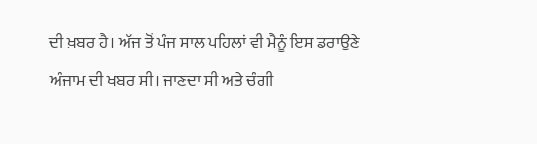ਦੀ ਖ਼ਬਰ ਹੈ। ਅੱਜ ਤੋਂ ਪੰਜ ਸਾਲ ਪਹਿਲਾਂ ਵੀ ਮੈਨੂੰ ਇਸ ਡਰਾਉਣੇ ਅੰਜਾਮ ਦੀ ਖਬਰ ਸੀ। ਜਾਣਦਾ ਸੀ ਅਤੇ ਚੰਗੀ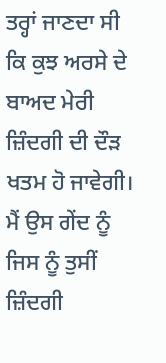ਤਰ੍ਹਾਂ ਜਾਣਦਾ ਸੀ ਕਿ ਕੁਝ ਅਰਸੇ ਦੇ ਬਾਅਦ ਮੇਰੀ ਜ਼ਿੰਦਗੀ ਦੀ ਦੌੜ ਖਤਮ ਹੋ ਜਾਵੇਗੀ। ਮੈਂ ਉਸ ਗੇਂਦ ਨੂੰ ਜਿਸ ਨੂੰ ਤੁਸੀਂ ਜ਼ਿੰਦਗੀ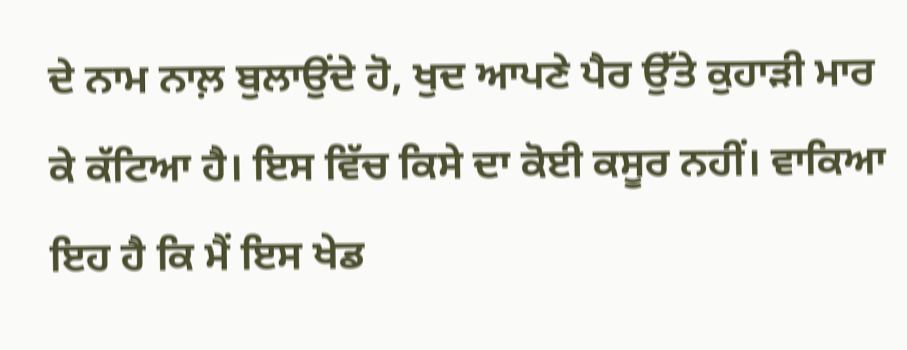ਦੇ ਨਾਮ ਨਾਲ਼ ਬੁਲਾਉਂਦੇ ਹੋ, ਖੁਦ ਆਪਣੇ ਪੈਰ ਉੱਤੇ ਕੁਹਾੜੀ ਮਾਰ ਕੇ ਕੱਟਿਆ ਹੈ। ਇਸ ਵਿੱਚ ਕਿਸੇ ਦਾ ਕੋਈ ਕਸੂਰ ਨਹੀਂ। ਵਾਕਿਆ ਇਹ ਹੈ ਕਿ ਮੈਂ ਇਸ ਖੇਡ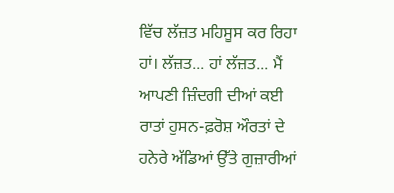ਵਿੱਚ ਲੱਜ਼ਤ ਮਹਿਸੂਸ ਕਰ ਰਿਹਾ ਹਾਂ। ਲੱਜ਼ਤ... ਹਾਂ ਲੱਜ਼ਤ... ਮੈਂ ਆਪਣੀ ਜ਼ਿੰਦਗੀ ਦੀਆਂ ਕਈ ਰਾਤਾਂ ਹੁਸਨ-ਫ਼ਰੋਸ਼ ਔਰਤਾਂ ਦੇ ਹਨੇਰੇ ਅੱਡਿਆਂ ਉੱਤੇ ਗੁਜ਼ਾਰੀਆਂ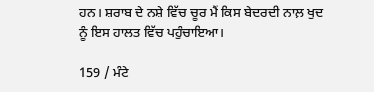ਹਨ। ਸ਼ਰਾਬ ਦੇ ਨਸ਼ੇ ਵਿੱਚ ਚੂਰ ਮੈਂ ਕਿਸ ਬੇਦਰਦੀ ਨਾਲ਼ ਖੁਦ ਨੂੰ ਇਸ ਹਾਲਤ ਵਿੱਚ ਪਹੁੰਚਾਇਆ।

159 / ਮੰਟੇ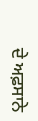ਦੇ ਅਫ਼ਸਾਨੇ